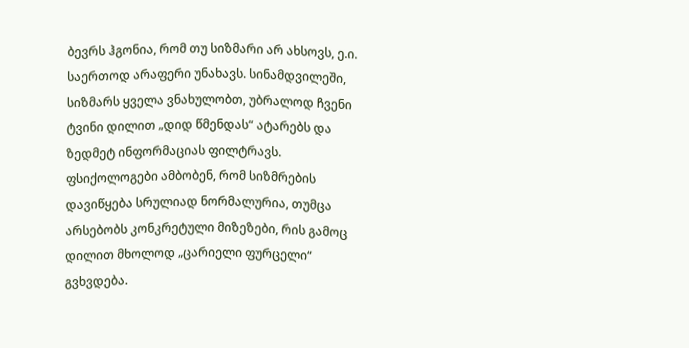ბევრს ჰგონია, რომ თუ სიზმარი არ ახსოვს, ე.ი. საერთოდ არაფერი უნახავს. სინამდვილეში, სიზმარს ყველა ვნახულობთ, უბრალოდ ჩვენი ტვინი დილით „დიდ წმენდას“ ატარებს და ზედმეტ ინფორმაციას ფილტრავს.
ფსიქოლოგები ამბობენ, რომ სიზმრების დავიწყება სრულიად ნორმალურია, თუმცა არსებობს კონკრეტული მიზეზები, რის გამოც დილით მხოლოდ „ცარიელი ფურცელი“ გვხვდება.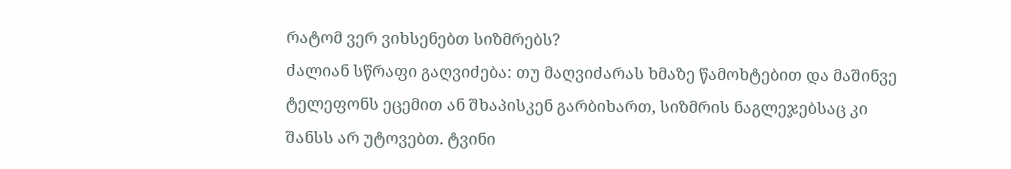რატომ ვერ ვიხსენებთ სიზმრებს?
ძალიან სწრაფი გაღვიძება: თუ მაღვიძარას ხმაზე წამოხტებით და მაშინვე ტელეფონს ეცემით ან შხაპისკენ გარბიხართ, სიზმრის ნაგლეჯებსაც კი შანსს არ უტოვებთ. ტვინი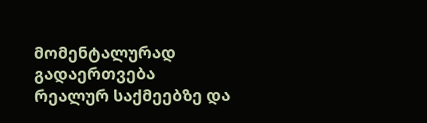მომენტალურად გადაერთვება რეალურ საქმეებზე და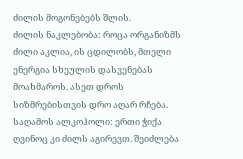ძილის მოგონებებს შლის.
ძილის ნაკლებობა: როცა ორგანიზმს ძილი აკლია, ის ცდილობს, მთელი ენერგია სხეულის დასვენებას მოახმაროს. ასეთ დროს სიზმრებისთვის დრო აღარ რჩება.
საღამოს ალკოჰოლი: ერთი ჭიქა ღვინოც კი ძილს აგირევთ. შეიძლება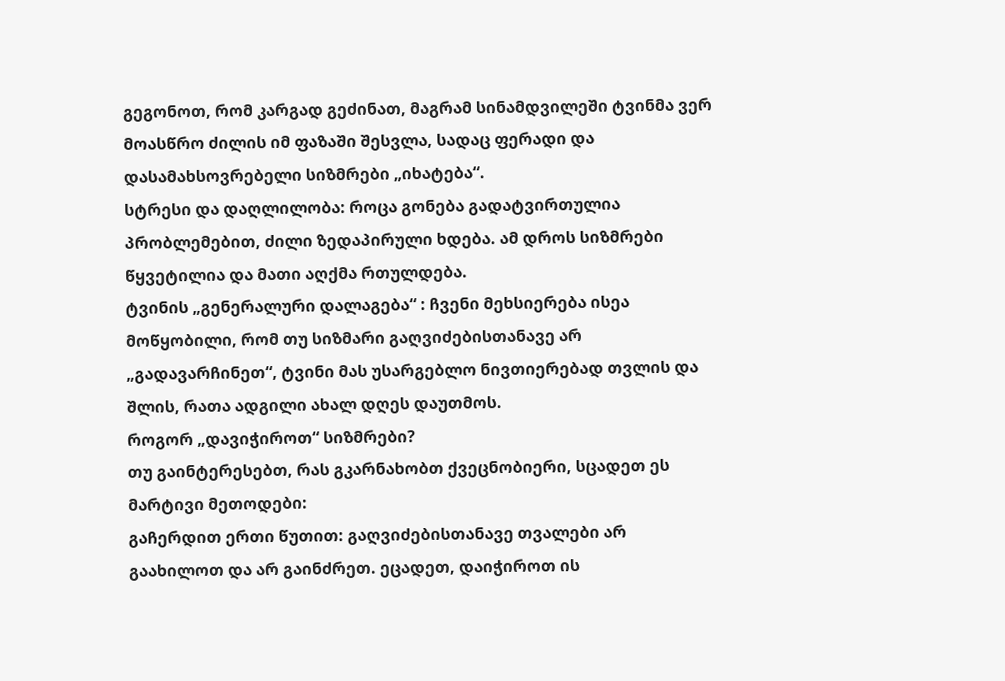გეგონოთ, რომ კარგად გეძინათ, მაგრამ სინამდვილეში ტვინმა ვერ მოასწრო ძილის იმ ფაზაში შესვლა, სადაც ფერადი და დასამახსოვრებელი სიზმრები „იხატება“.
სტრესი და დაღლილობა: როცა გონება გადატვირთულია პრობლემებით, ძილი ზედაპირული ხდება. ამ დროს სიზმრები წყვეტილია და მათი აღქმა რთულდება.
ტვინის „გენერალური დალაგება“ : ჩვენი მეხსიერება ისეა მოწყობილი, რომ თუ სიზმარი გაღვიძებისთანავე არ „გადავარჩინეთ“, ტვინი მას უსარგებლო ნივთიერებად თვლის და შლის, რათა ადგილი ახალ დღეს დაუთმოს.
როგორ „დავიჭიროთ“ სიზმრები?
თუ გაინტერესებთ, რას გკარნახობთ ქვეცნობიერი, სცადეთ ეს მარტივი მეთოდები:
გაჩერდით ერთი წუთით: გაღვიძებისთანავე თვალები არ გაახილოთ და არ გაინძრეთ. ეცადეთ, დაიჭიროთ ის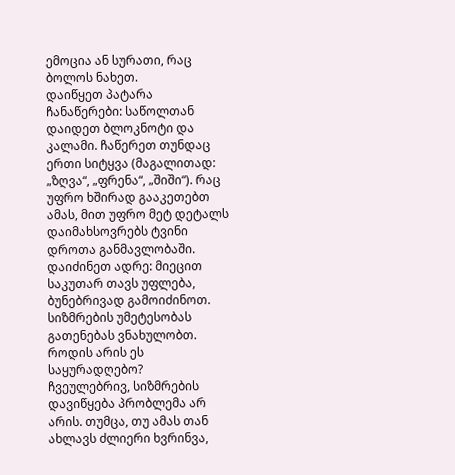ემოცია ან სურათი, რაც ბოლოს ნახეთ.
დაიწყეთ პატარა ჩანაწერები: საწოლთან დაიდეთ ბლოკნოტი და კალამი. ჩაწერეთ თუნდაც ერთი სიტყვა (მაგალითად: „ზღვა“, „ფრენა“, „შიში“). რაც უფრო ხშირად გააკეთებთ ამას, მით უფრო მეტ დეტალს დაიმახსოვრებს ტვინი დროთა განმავლობაში.
დაიძინეთ ადრე: მიეცით საკუთარ თავს უფლება, ბუნებრივად გამოიძინოთ. სიზმრების უმეტესობას გათენებას ვნახულობთ.
როდის არის ეს საყურადღებო?
ჩვეულებრივ, სიზმრების დავიწყება პრობლემა არ არის. თუმცა, თუ ამას თან ახლავს ძლიერი ხვრინვა,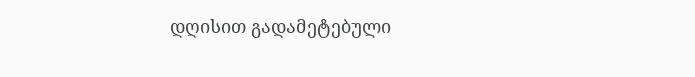დღისით გადამეტებული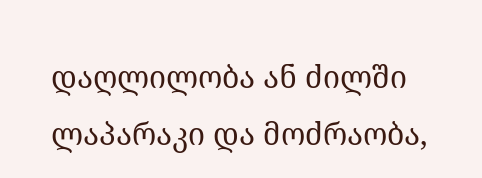დაღლილობა ან ძილში ლაპარაკი და მოძრაობა,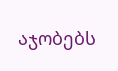აჯობებს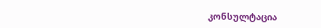კონსულტაცია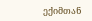ექიმთან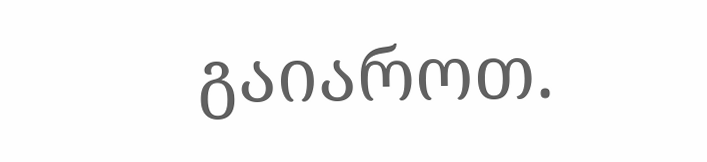გაიაროთ.